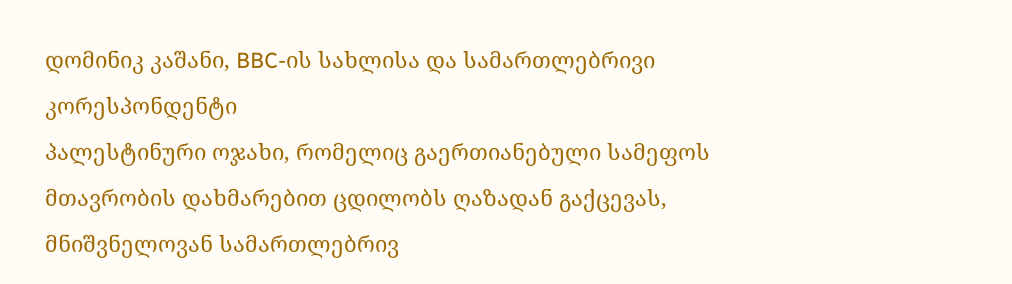დომინიკ კაშანი, BBC-ის სახლისა და სამართლებრივი კორესპონდენტი
პალესტინური ოჯახი, რომელიც გაერთიანებული სამეფოს მთავრობის დახმარებით ცდილობს ღაზადან გაქცევას, მნიშვნელოვან სამართლებრივ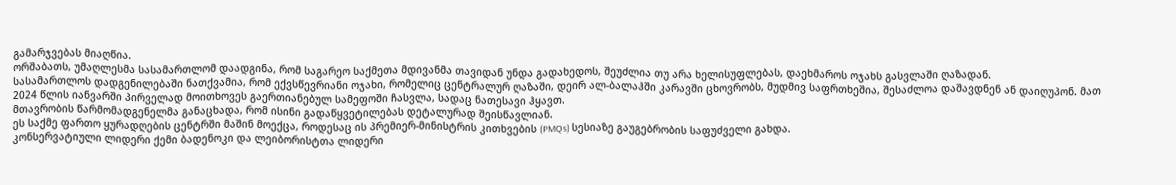გამარჯვებას მიაღწია.
ორშაბათს, უმაღლესმა სასამართლომ დაადგინა, რომ საგარეო საქმეთა მდივანმა თავიდან უნდა გადახედოს, შეუძლია თუ არა ხელისუფლებას, დაეხმაროს ოჯახს გასვლაში ღაზადან.
სასამართლოს დადგენილებაში ნათქვამია, რომ ექვსწევრიანი ოჯახი, რომელიც ცენტრალურ ღაზაში, დეირ ალ-ბალაჰში კარავში ცხოვრობს, მუდმივ საფრთხეშია, შესაძლოა დაშავდნენ ან დაიღუპონ. მათ 2024 წლის იანვარში პირველად მოითხოვეს გაერთიანებულ სამეფოში ჩასვლა, სადაც ნათესავი ჰყავთ.
მთავრობის წარმომადგენელმა განაცხადა, რომ ისინი გადაწყვეტილებას დეტალურად შეისწავლიან.
ეს საქმე ფართო ყურადღების ცენტრში მაშინ მოექცა, როდესაც ის პრემიერ-მინისტრის კითხვების (PMQs) სესიაზე გაუგებრობის საფუძველი გახდა.
კონსერვატიული ლიდერი ქემი ბადენოკი და ლეიბორისტთა ლიდერი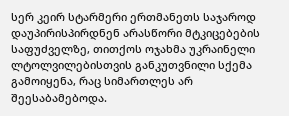სერ კეირ სტარმერი ერთმანეთს საჯაროდ დაუპირისპირდნენ არასწორი მტკიცებების საფუძველზე, თითქოს ოჯახმა უკრაინელი ლტოლვილებისთვის განკუთვნილი სქემა გამოიყენა, რაც სიმართლეს არ შეესაბამებოდა.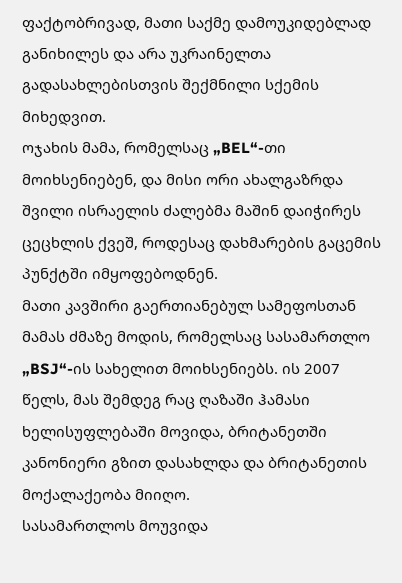ფაქტობრივად, მათი საქმე დამოუკიდებლად განიხილეს და არა უკრაინელთა გადასახლებისთვის შექმნილი სქემის მიხედვით.
ოჯახის მამა, რომელსაც „BEL“-თი მოიხსენიებენ, და მისი ორი ახალგაზრდა შვილი ისრაელის ძალებმა მაშინ დაიჭირეს ცეცხლის ქვეშ, როდესაც დახმარების გაცემის პუნქტში იმყოფებოდნენ.
მათი კავშირი გაერთიანებულ სამეფოსთან მამას ძმაზე მოდის, რომელსაც სასამართლო „BSJ“-ის სახელით მოიხსენიებს. ის 2007 წელს, მას შემდეგ რაც ღაზაში ჰამასი ხელისუფლებაში მოვიდა, ბრიტანეთში კანონიერი გზით დასახლდა და ბრიტანეთის მოქალაქეობა მიიღო.
სასამართლოს მოუვიდა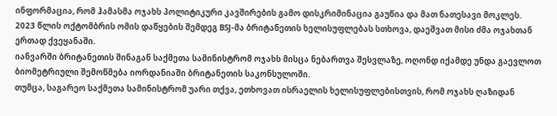ინფორმაცია, რომ ჰამასმა ოჯახს პოლიტიკური კავშირების გამო დისკრიმინაცია გაუწია და მათ ნათესავი მოკლეს.
2023 წლის ოქტომბრის ომის დაწყების შემდეგ BSJ-მა ბრიტანეთის ხელისუფლებას სთხოვა, დაეშვათ მისი ძმა ოჯახთან ერთად ქვეყანაში.
იანვარში ბრიტანეთის შინაგან საქმეთა სამინისტრომ ოჯახს მისცა ნებართვა შესვლაზე, ოღონდ იქამდე უნდა გაევლოთ ბიომეტრიული შემოწმება იორდანიაში ბრიტანეთის საკონსულოში.
თუმცა, საგარეო საქმეთა სამინისტრომ უარი თქვა, ეთხოვათ ისრაელის ხელისუფლებისთვის, რომ ოჯახს ღაზიდან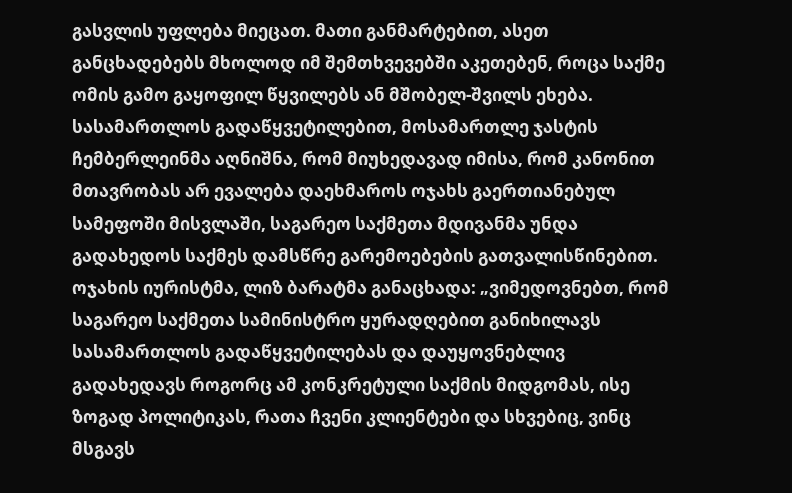გასვლის უფლება მიეცათ. მათი განმარტებით, ასეთ განცხადებებს მხოლოდ იმ შემთხვევებში აკეთებენ, როცა საქმე ომის გამო გაყოფილ წყვილებს ან მშობელ-შვილს ეხება.
სასამართლოს გადაწყვეტილებით, მოსამართლე ჯასტის ჩემბერლეინმა აღნიშნა, რომ მიუხედავად იმისა, რომ კანონით მთავრობას არ ევალება დაეხმაროს ოჯახს გაერთიანებულ სამეფოში მისვლაში, საგარეო საქმეთა მდივანმა უნდა გადახედოს საქმეს დამსწრე გარემოებების გათვალისწინებით.
ოჯახის იურისტმა, ლიზ ბარატმა განაცხადა: „ვიმედოვნებთ, რომ საგარეო საქმეთა სამინისტრო ყურადღებით განიხილავს სასამართლოს გადაწყვეტილებას და დაუყოვნებლივ გადახედავს როგორც ამ კონკრეტული საქმის მიდგომას, ისე ზოგად პოლიტიკას, რათა ჩვენი კლიენტები და სხვებიც, ვინც მსგავს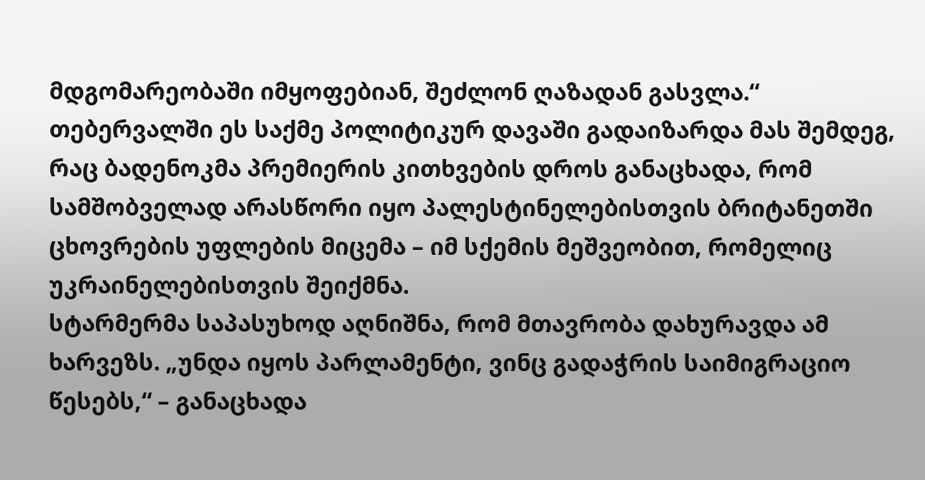მდგომარეობაში იმყოფებიან, შეძლონ ღაზადან გასვლა.“
თებერვალში ეს საქმე პოლიტიკურ დავაში გადაიზარდა მას შემდეგ, რაც ბადენოკმა პრემიერის კითხვების დროს განაცხადა, რომ სამშობველად არასწორი იყო პალესტინელებისთვის ბრიტანეთში ცხოვრების უფლების მიცემა – იმ სქემის მეშვეობით, რომელიც უკრაინელებისთვის შეიქმნა.
სტარმერმა საპასუხოდ აღნიშნა, რომ მთავრობა დახურავდა ამ ხარვეზს. „უნდა იყოს პარლამენტი, ვინც გადაჭრის საიმიგრაციო წესებს,“ – განაცხადა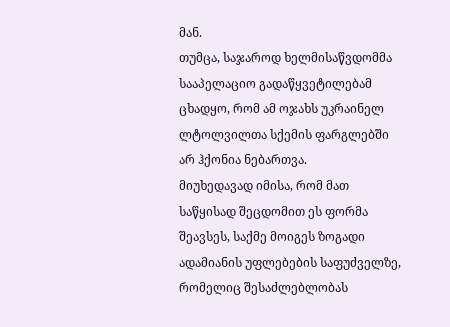მან.
თუმცა, საჯაროდ ხელმისაწვდომმა სააპელაციო გადაწყვეტილებამ ცხადყო, რომ ამ ოჯახს უკრაინელ ლტოლვილთა სქემის ფარგლებში არ ჰქონია ნებართვა.
მიუხედავად იმისა, რომ მათ საწყისად შეცდომით ეს ფორმა შეავსეს, საქმე მოიგეს ზოგადი ადამიანის უფლებების საფუძველზე, რომელიც შესაძლებლობას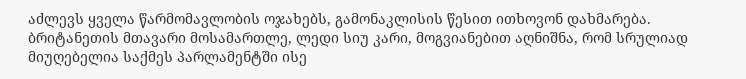აძლევს ყველა წარმომავლობის ოჯახებს, გამონაკლისის წესით ითხოვონ დახმარება.
ბრიტანეთის მთავარი მოსამართლე, ლედი სიუ კარი, მოგვიანებით აღნიშნა, რომ სრულიად მიუღებელია საქმეს პარლამენტში ისე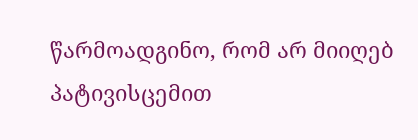წარმოადგინო, რომ არ მიიღებ პატივისცემით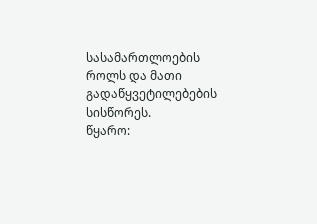სასამართლოების როლს და მათი გადაწყვეტილებების სისწორეს.
წყარო: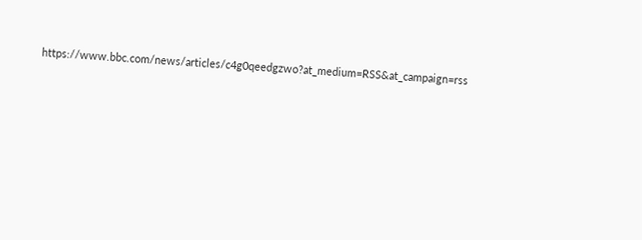https://www.bbc.com/news/articles/c4g0qeedgzwo?at_medium=RSS&at_campaign=rss